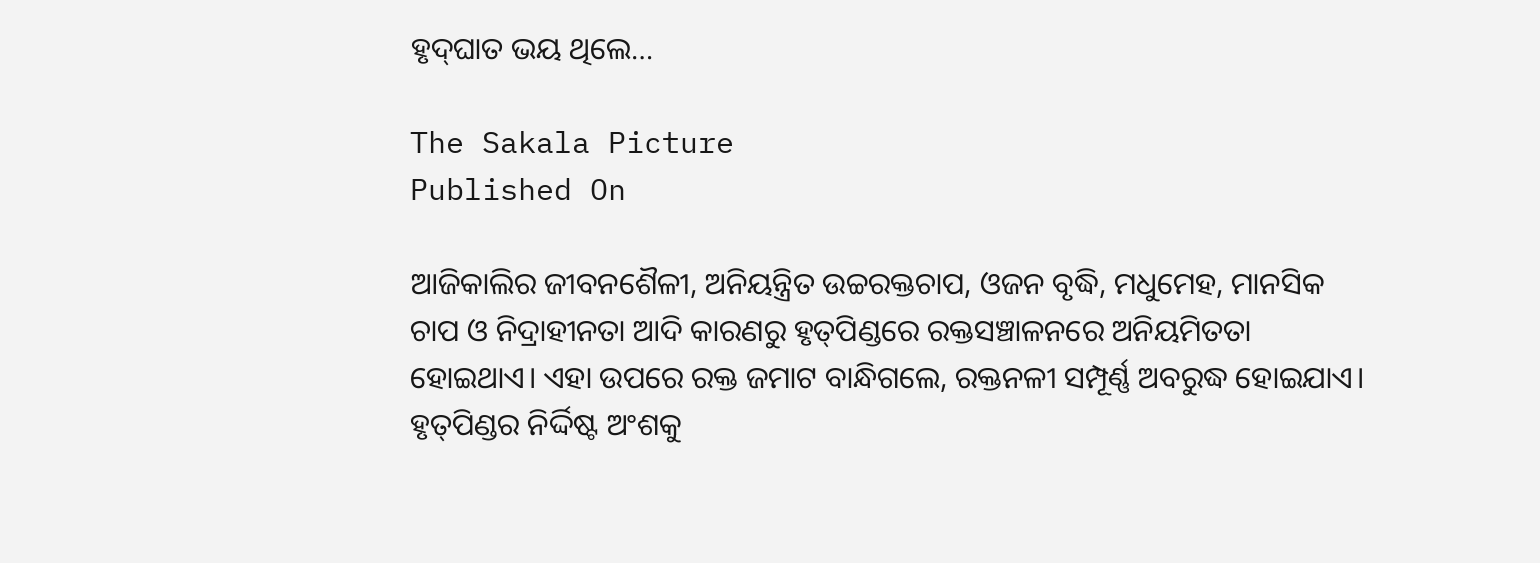ହୃଦ୍‌ଘାତ ଭୟ ଥିଲେ…

The Sakala Picture
Published On

ଆଜିକାଲିର ଜୀବନଶୈଳୀ, ଅନିୟନ୍ତ୍ରିତ ଉଚ୍ଚରକ୍ତଚାପ, ଓଜନ ବୃଦ୍ଧି, ମଧୁମେହ, ମାନସିକ ଚାପ ଓ ନିଦ୍ରାହୀନତା ଆଦି କାରଣରୁ ହୃତ୍‌ପିଣ୍ଡରେ ରକ୍ତସଞ୍ଚାଳନରେ ଅନିୟମିତତା ହୋଇଥାଏ। ଏହା ଉପରେ ରକ୍ତ ଜମାଟ ବାନ୍ଧିଗଲେ, ରକ୍ତନଳୀ ସମ୍ପୂର୍ଣ୍ଣ ଅବରୁଦ୍ଧ ହୋଇଯାଏ। ହୃତ୍‌ପିଣ୍ଡର ନିର୍ଦ୍ଦିଷ୍ଟ ଅଂଶକୁ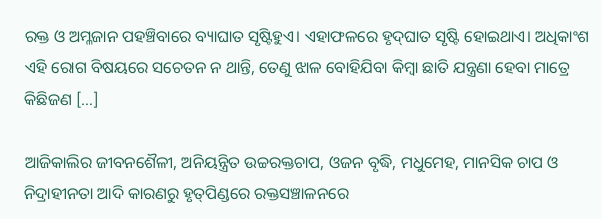ରକ୍ତ ଓ ଅମ୍ଳଜାନ ପହଞ୍ଚିବାରେ ବ୍ୟାଘାତ ସୃଷ୍ଟିହୁଏ। ଏହାଫଳରେ ହୃଦ୍‌ଘାତ ସୃଷ୍ଟି ହୋଇଥାଏ। ଅଧିକାଂଶ ଏହି ରୋଗ ବିଷୟରେ ସଚେତନ ନ ଥାନ୍ତି, ତେଣୁ ଝାଳ ବୋହିଯିବା କିମ୍ବା ଛାତି ଯନ୍ତ୍ରଣା ହେବା ମାତ୍ରେ କିଛିଜଣ […]

ଆଜିକାଲିର ଜୀବନଶୈଳୀ, ଅନିୟନ୍ତ୍ରିତ ଉଚ୍ଚରକ୍ତଚାପ, ଓଜନ ବୃଦ୍ଧି, ମଧୁମେହ, ମାନସିକ ଚାପ ଓ ନିଦ୍ରାହୀନତା ଆଦି କାରଣରୁ ହୃତ୍‌ପିଣ୍ଡରେ ରକ୍ତସଞ୍ଚାଳନରେ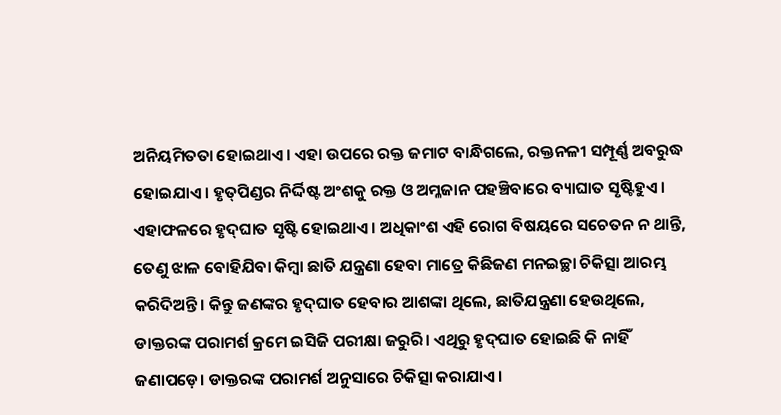ଅନିୟମିତତା ହୋଇଥାଏ। ଏହା ଉପରେ ରକ୍ତ ଜମାଟ ବାନ୍ଧିଗଲେ, ରକ୍ତନଳୀ ସମ୍ପୂର୍ଣ୍ଣ ଅବରୁଦ୍ଧ ହୋଇଯାଏ। ହୃତ୍‌ପିଣ୍ଡର ନିର୍ଦ୍ଦିଷ୍ଟ ଅଂଶକୁ ରକ୍ତ ଓ ଅମ୍ଳଜାନ ପହଞ୍ଚିବାରେ ବ୍ୟାଘାତ ସୃଷ୍ଟିହୁଏ। ଏହାଫଳରେ ହୃଦ୍‌ଘାତ ସୃଷ୍ଟି ହୋଇଥାଏ। ଅଧିକାଂଶ ଏହି ରୋଗ ବିଷୟରେ ସଚେତନ ନ ଥାନ୍ତି, ତେଣୁ ଝାଳ ବୋହିଯିବା କିମ୍ବା ଛାତି ଯନ୍ତ୍ରଣା ହେବା ମାତ୍ରେ କିଛିଜଣ ମନଇଚ୍ଛା ଚିକିତ୍ସା ଆରମ୍ଭ କରିଦିଅନ୍ତି। କିନ୍ତୁ ଜଣଙ୍କର ହୃଦ୍‌ଘାତ ହେବାର ଆଶଙ୍କା ଥିଲେ, ଛାତିଯନ୍ତ୍ରଣା ହେଉଥିଲେ, ଡାକ୍ତରଙ୍କ ପରାମର୍ଶ କ୍ରମେ ଇସିଜି ପରୀକ୍ଷା ଜରୁରି। ଏଥିରୁ ହୃଦ୍‌ଘାତ ହୋଇଛି କି ନାହିଁ ଜଣାପଡ଼େ। ଡାକ୍ତରଙ୍କ ପରାମର୍ଶ ଅନୁସାରେ ଚିକିତ୍ସା କରାଯାଏ।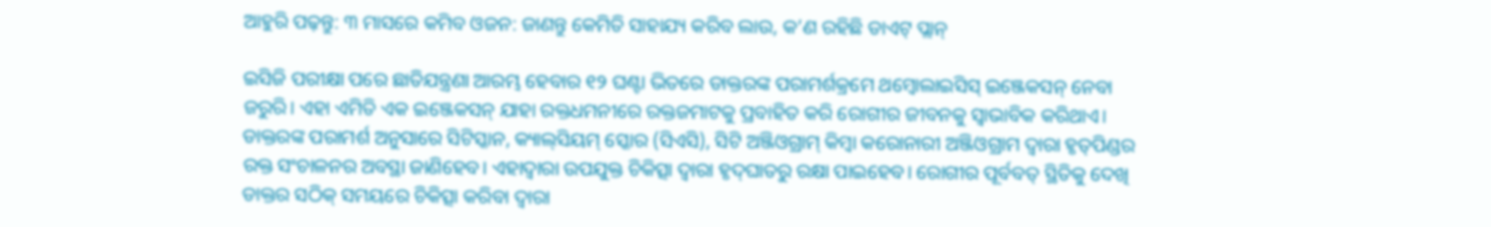ଆହୁରି ପଢ଼ନ୍ତୁ: ୩ ମାସରେ କମିବ ଓଜନ: ଜାଣନ୍ତୁ କେମିତି ସାହାଯ୍ୟ କରିବ ଲାଉ, କ’ଣ ରହିଛି ଡାଏଟ୍ ପ୍ଲାନ୍

ଇସିଜି ପରୀକ୍ଷା ପରେ ଛାତିଯନ୍ତ୍ରଣା ଆରମ୍ଭ ହେବାର ୧୨ ଘଣ୍ଟା ଭିତରେ ଡାକ୍ତରଙ୍କ ପରାମର୍ଶକ୍ରମେ ଥମ୍ବୋଲାଇସିସ୍‌ ଇଞ୍ଜେକସନ୍‌ ନେବା ଜରୁରି। ଏହା ଏମିତି ଏକ ଇଞ୍ଜେକସନ୍‌ ଯାହା ରକ୍ତଧମନୀରେ ରକ୍ତଜମାଟକୁ ପ୍ରବାହିତ କରି ରୋଗୀର ଜୀବନକୁ ସ୍ବାଭାବିକ କରିଥାଏ। ଡାକ୍ତରଙ୍କ ପରାମର୍ଶ ଅନୁସାରେ ସିଟିସ୍କାନ, କ୍ୟାଲ୍‌ସିୟମ୍ ସ୍କୋର (ସିଏସି), ସିଟି ଅଞ୍ଜିଓଗ୍ରାମ୍ କିମ୍ବା କରୋନାରୀ ଅଞ୍ଜିଓଗ୍ରାମ ଦ୍ବାରା ହୃତ୍‌ପିଣ୍ଡର ରକ୍ତ ସଂଚାଳନର ଅବସ୍ଥା ଜାଣିହେବ। ଏହାଦ୍ବାରା ଉପଯୁକ୍ତ ଚିକିତ୍ସା ଦ୍ବାରା ହୃଦ୍‌ଘାତରୁ ରକ୍ଷା ପାଇହେବ। ରୋଗୀର ପୂର୍ବବତ୍‌ ସ୍ଥିତିକୁ ଦେଖି ଡାକ୍ତର ସଠିକ୍‌ ସମୟରେ ଚିକିତ୍ସା କରିବା ଦ୍ବାରା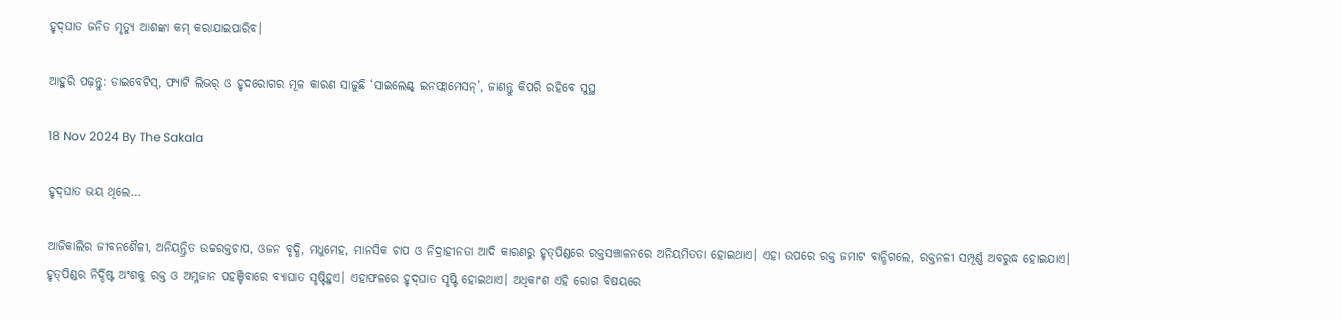ହୃଦ୍‌ଘାତ ଜନିତ ମୃତ୍ୟୁ ଆଶଙ୍କା କମ୍‌ କରାଯାଇପାରିବ।

ଆହୁରି ପଢ଼ନ୍ତୁ: ଡାଇବେଟିସ୍, ଫ୍ୟାଟି ଲିଭର୍ ଓ ହୃଦରୋଗର ମୂଳ କାରଣ ସାଜୁଛି ‘ସାଇଲେଣ୍ଟ୍ ଇନଫ୍ଲାମେସନ୍’, ଜାଣନ୍ତୁ କିପରି ରହିବେ ସୁସ୍ଥ

18 Nov 2024 By The Sakala

ହୃଦ୍‌ଘାତ ଭୟ ଥିଲେ…

ଆଜିକାଲିର ଜୀବନଶୈଳୀ, ଅନିୟନ୍ତ୍ରିତ ଉଚ୍ଚରକ୍ତଚାପ, ଓଜନ ବୃଦ୍ଧି, ମଧୁମେହ, ମାନସିକ ଚାପ ଓ ନିଦ୍ରାହୀନତା ଆଦି କାରଣରୁ ହୃତ୍‌ପିଣ୍ଡରେ ରକ୍ତସଞ୍ଚାଳନରେ ଅନିୟମିତତା ହୋଇଥାଏ। ଏହା ଉପରେ ରକ୍ତ ଜମାଟ ବାନ୍ଧିଗଲେ, ରକ୍ତନଳୀ ସମ୍ପୂର୍ଣ୍ଣ ଅବରୁଦ୍ଧ ହୋଇଯାଏ। ହୃତ୍‌ପିଣ୍ଡର ନିର୍ଦ୍ଦିଷ୍ଟ ଅଂଶକୁ ରକ୍ତ ଓ ଅମ୍ଳଜାନ ପହଞ୍ଚିବାରେ ବ୍ୟାଘାତ ସୃଷ୍ଟିହୁଏ। ଏହାଫଳରେ ହୃଦ୍‌ଘାତ ସୃଷ୍ଟି ହୋଇଥାଏ। ଅଧିକାଂଶ ଏହି ରୋଗ ବିଷୟରେ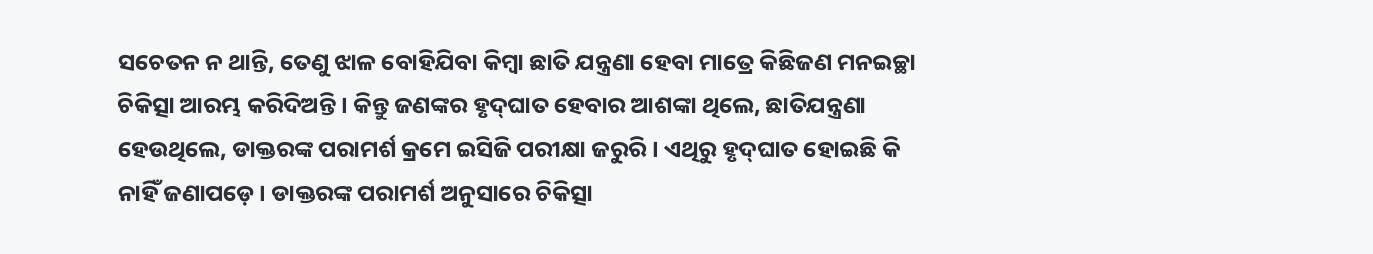ସଚେତନ ନ ଥାନ୍ତି, ତେଣୁ ଝାଳ ବୋହିଯିବା କିମ୍ବା ଛାତି ଯନ୍ତ୍ରଣା ହେବା ମାତ୍ରେ କିଛିଜଣ ମନଇଚ୍ଛା ଚିକିତ୍ସା ଆରମ୍ଭ କରିଦିଅନ୍ତି। କିନ୍ତୁ ଜଣଙ୍କର ହୃଦ୍‌ଘାତ ହେବାର ଆଶଙ୍କା ଥିଲେ, ଛାତିଯନ୍ତ୍ରଣା ହେଉଥିଲେ, ଡାକ୍ତରଙ୍କ ପରାମର୍ଶ କ୍ରମେ ଇସିଜି ପରୀକ୍ଷା ଜରୁରି। ଏଥିରୁ ହୃଦ୍‌ଘାତ ହୋଇଛି କି ନାହିଁ ଜଣାପଡ଼େ। ଡାକ୍ତରଙ୍କ ପରାମର୍ଶ ଅନୁସାରେ ଚିକିତ୍ସା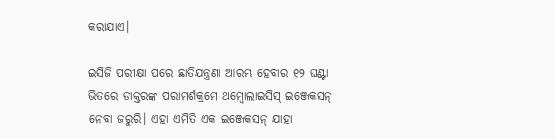କରାଯାଏ।

ଇସିଜି ପରୀକ୍ଷା ପରେ ଛାତିଯନ୍ତ୍ରଣା ଆରମ୍ଭ ହେବାର ୧୨ ଘଣ୍ଟା ଭିତରେ ଡାକ୍ତରଙ୍କ ପରାମର୍ଶକ୍ରମେ ଥମ୍ବୋଲାଇସିସ୍‌ ଇଞ୍ଜେକସନ୍‌ ନେବା ଜରୁରି। ଏହା ଏମିତି ଏକ ଇଞ୍ଜେକସନ୍‌ ଯାହା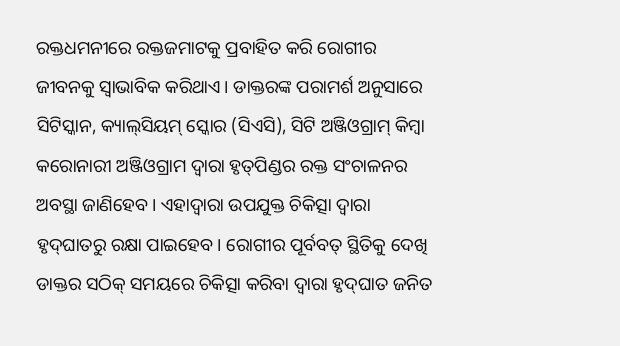ରକ୍ତଧମନୀରେ ରକ୍ତଜମାଟକୁ ପ୍ରବାହିତ କରି ରୋଗୀର ଜୀବନକୁ ସ୍ବାଭାବିକ କରିଥାଏ। ଡାକ୍ତରଙ୍କ ପରାମର୍ଶ ଅନୁସାରେ ସିଟିସ୍କାନ, କ୍ୟାଲ୍‌ସିୟମ୍ ସ୍କୋର (ସିଏସି), ସିଟି ଅଞ୍ଜିଓଗ୍ରାମ୍ କିମ୍ବା କରୋନାରୀ ଅଞ୍ଜିଓଗ୍ରାମ ଦ୍ବାରା ହୃତ୍‌ପିଣ୍ଡର ରକ୍ତ ସଂଚାଳନର ଅବସ୍ଥା ଜାଣିହେବ। ଏହାଦ୍ବାରା ଉପଯୁକ୍ତ ଚିକିତ୍ସା ଦ୍ବାରା ହୃଦ୍‌ଘାତରୁ ରକ୍ଷା ପାଇହେବ। ରୋଗୀର ପୂର୍ବବତ୍‌ ସ୍ଥିତିକୁ ଦେଖି ଡାକ୍ତର ସଠିକ୍‌ ସମୟରେ ଚିକିତ୍ସା କରିବା ଦ୍ବାରା ହୃଦ୍‌ଘାତ ଜନିତ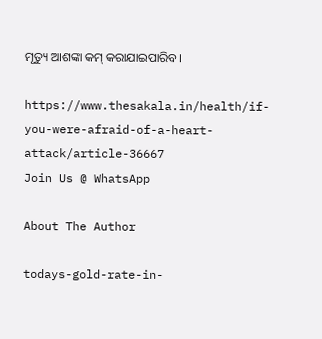ମୃତ୍ୟୁ ଆଶଙ୍କା କମ୍‌ କରାଯାଇପାରିବ।

https://www.thesakala.in/health/if-you-were-afraid-of-a-heart-attack/article-36667
Join Us @ WhatsApp

About The Author

todays-gold-rate-in-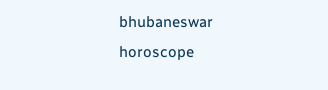bhubaneswar
horoscope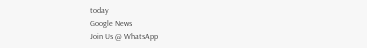today
Google News
Join Us @ WhatsApp